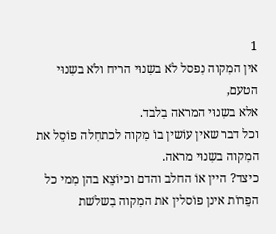1
אין המִקוה נִפסל לֹא בשִנוּי הריח ולֹא בשִנוּי הטעם,
אלא בשִנוּי המראה בִלבד.
וכל דבר שאין עוֹשין בוֹ מִקוה לכתחִלה פוֹסֵל את המִקוה בשִנוּי מראה.
כיצד? היין אוֹ החלב והדם וכיוֹצֵא בהן מִמי כל הפֵרוֹת אינן פוֹסלין את המִקוה בִשלֹשת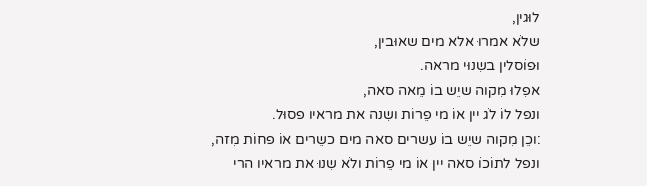לוּגין,
שלֹא אמרוּ אלא מים שאוּבין,
וּפוֹסלין בשִנוּי מראה.
אפִלוּ מִקוה שיֵש בוֹ מֵאה סאה,
ונפל לוֹ לֹג יין אוֹ מי פֵרוֹת ושִנה את מראיו פסוּל.
:וכֵן מִקוה שיֵש בוֹ עשרים סאה מים כשֵרים אוֹ פחוֹת מִזה,
ונפל לתוֹכוֹ סאה יין אוֹ מי פֵרוֹת ולֹא שִנוּ את מראיו הרי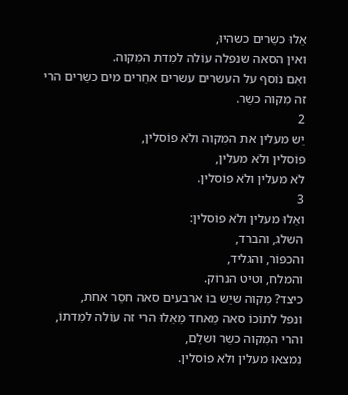אֵלוּ כשֵרים כשהיוּ,
ואין הסאה שנפלה עוֹלה למִדת המִקוה.
ואִם נוֹסף על העשרים עשרים אחֵרים מים כשֵרים הרי זה מִקוה כשֵר.
2
יֵש מעלין את המִקוה ולֹא פוֹסלין,
פוֹסלין ולֹא מעלין,
לֹא מעלין ולֹא פוֹסלין.
3
ואֵלוּ מעלין ולֹא פוֹסלין:
השלג, והברד,
והכפוֹר, והגליד,
והמלח, וטיט הנרוֹק.
כיצד? מִקוה שיֵש בוֹ ארבעים סאה חסֵר אחת,
ונפל לתוֹכוֹ סאה מֵאחד מֵאֵלוּ הרי זה עוֹלה למִדתוֹ,
והרי המִקוה כשֵר ושלֵם,
נִמצאוּ מעלין ולֹא פוֹסלין.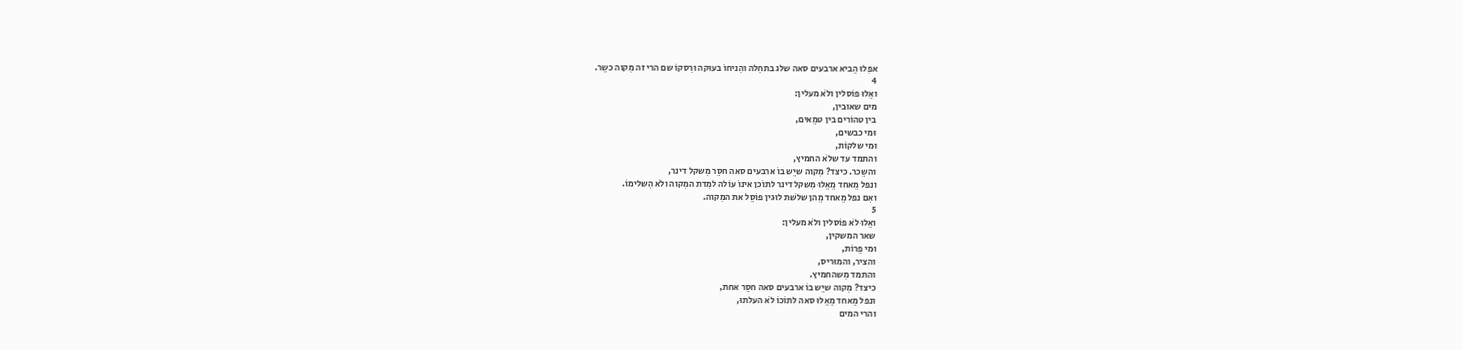אפִלוּ הֵביא ארבעים סאה שלג בתחִלה והִניחוֹ בעוּקה ורִסקוֹ שם הרי זה מִקוה כשֵר.
4
ואֵלוּ פוֹסלין ולֹא מעלין:
מים שאוּבין,
בין טהוֹרים בין טמֵאים,
וּמי כבשים,
וּמי שלקוֹת,
והתמד עד שלֹא החמיץ,
והשֵכר. כיצד? מִקוה שיֵש בוֹ ארבעים סאה חסֵר מִשקל דינר,
ונפל מֵאחד מֵאֵלוּ מִשקל דינר לתוֹכן אינוֹ עוֹלה למִדת המִקוה ולֹא הִשלימוֹ.
ואִם נפל מֵאחד מֵהן שלֹשת לוּגין פוֹסֵל את המִקוה.
5
ואֵלוּ לֹא פוֹסלין ולֹא מעלין:
שאר המשקין,
וּמי פֵרוֹת,
והציר, והמוּריס,
והתמד מִשהחמיץ.
כיצד? מִקוה שיֵש בוֹ ארבעים סאה חסֵר אחת,
ונפל מֵאחד מֵאֵלוּ סאה לתוֹכוֹ לֹא העלתוּ,
והרי המים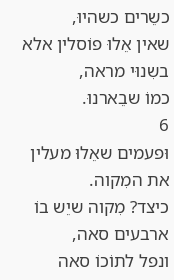כשֵרים כשהיוּ,
שאין אֵלוּ פוֹסלין אלא בשִנוּי מראה,
כמוֹ שבֵארנוּ.
6
וּפעמים שאֵלוּ מעלין את המִקוה.
כיצד? מִקוה שיֵש בוֹ ארבעים סאה,
ונפל לתוֹכוֹ סאה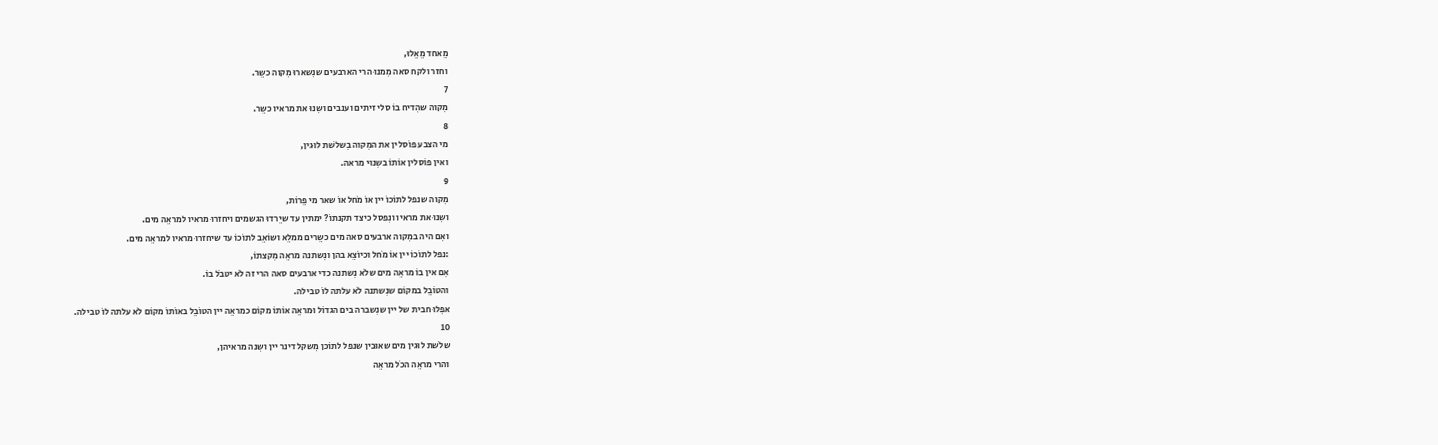מֵאחד מֵאֵלוּ,
וחזר ולקח סאה מִמנוּ הרי הארבעים שנִשארוּ מִקוה כשֵר.
7
מִקוה שהִדיח בוֹ סלי זיתים וענבים ושִנוּ את מראיו כשֵר.
8
מי הצבע פוֹסלין את המִקוה בִשלֹשת לוּגין,
ואין פוֹסלין אוֹתוֹ בשִנוּי מראה.
9
מִקוה שנפל לתוֹכוֹ יין אוֹ מֹחל אוֹ שאר מי פֵרוֹת,
ושִנוּ את מראיו ונִפסל כיצד תקנתוֹ? ימתין עד שיֵרדוּ הגשמים ויחזרוּ מראיו למראֵה מים.
ואִם היה במִקוה ארבעים סאה מים כשֵרים ממלֵא ושוֹאֵב לתוֹכוֹ עד שיחזרוּ מראיו למראֵה מים.
:נפל לתוֹכוֹ יין אוֹ מֹחל וכיוֹצֵא בהן ונִשתנה מראֵה מִקצתוֹ,
אִם אין בוֹ מראֵה מים שלֹא נִשתנה כדי ארבעים סאה הרי זה לֹא יטבֹל בוֹ.
והטוֹבֵל במקוֹם שנִשתנה לֹא עלתה לוֹ טבילה.
אפִלוּ חבית של יין שנִשברה בים הגדוֹל וּמראֵה אוֹתוֹ מקוֹם כמראֵה יין הטוֹבֵל באוֹתוֹ מקוֹם לֹא עלתה לוֹ טבילה.
10
שלֹשת לוּגין מים שאוּבין שנפל לתוֹכן מִשקל דינר יין ושִנה מראיהן,
והרי מראֵה הכֹל מראֵה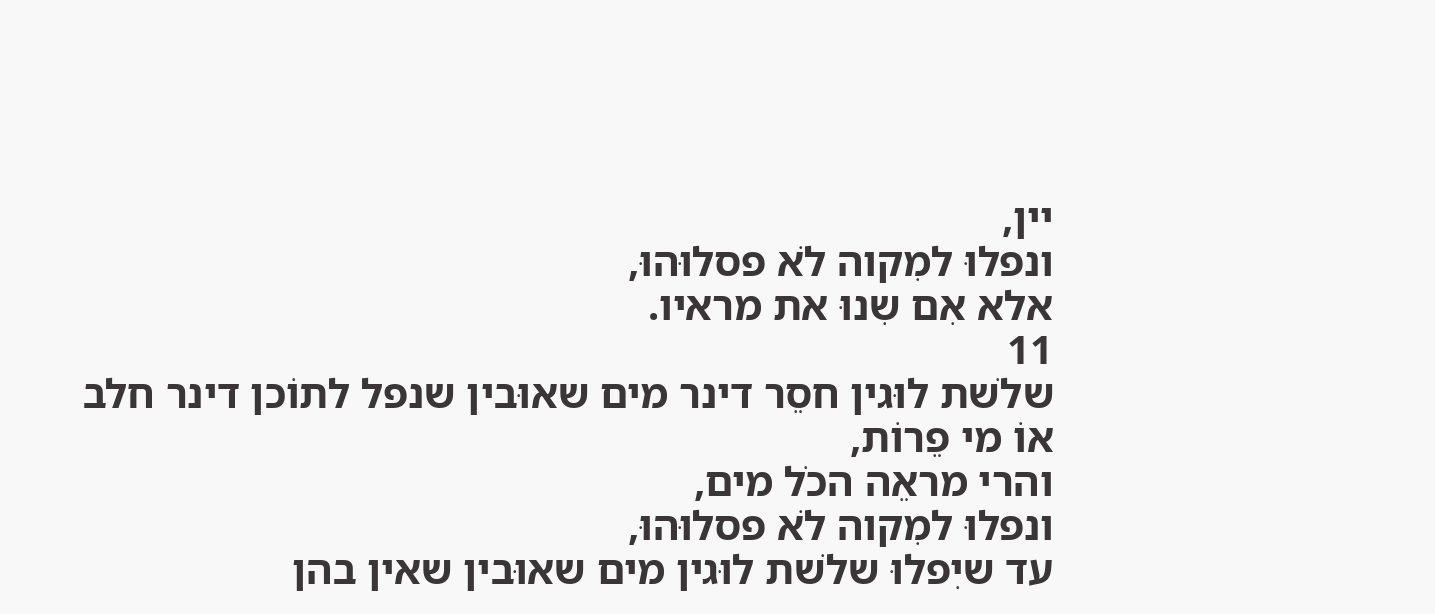יין,
ונפלוּ למִקוה לֹא פסלוּהוּ,
אלא אִם שִנוּ את מראיו.
11
שלֹשת לוּגין חסֵר דינר מים שאוּבין שנפל לתוֹכן דינר חלב אוֹ מי פֵרוֹת,
והרי מראֵה הכֹל מים,
ונפלוּ למִקוה לֹא פסלוּהוּ,
עד שיִפלוּ שלֹשת לוּגין מים שאוּבין שאין בהן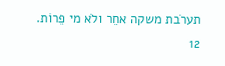תערֹבת משקה אחֵר ולֹא מי פֵרוֹת.
12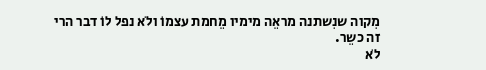מִקוה שנִשתנה מראֵה מימיו מֵחמת עצמוֹ ולֹא נפל לוֹ דבר הרי זה כשֵר.
לֹא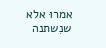אמרוּ אלא שנִשתנה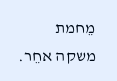מֵחמת משקה אחֵר.